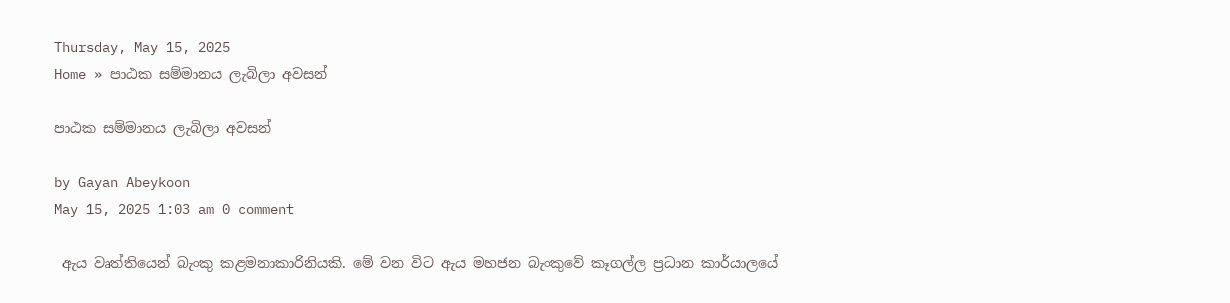Thursday, May 15, 2025
Home » පාඨක සම්මානය ලැබිලා අවසන්

පාඨක සම්මානය ලැබිලා අවසන්

by Gayan Abeykoon
May 15, 2025 1:03 am 0 comment

 ඇය වෘත්තියෙන් බැංකු කළමනාකාරිනියකි. මේ වන විට ඇය මහජන බැංකුවේ කෑගල්ල ප්‍රධාන කාර්යාලයේ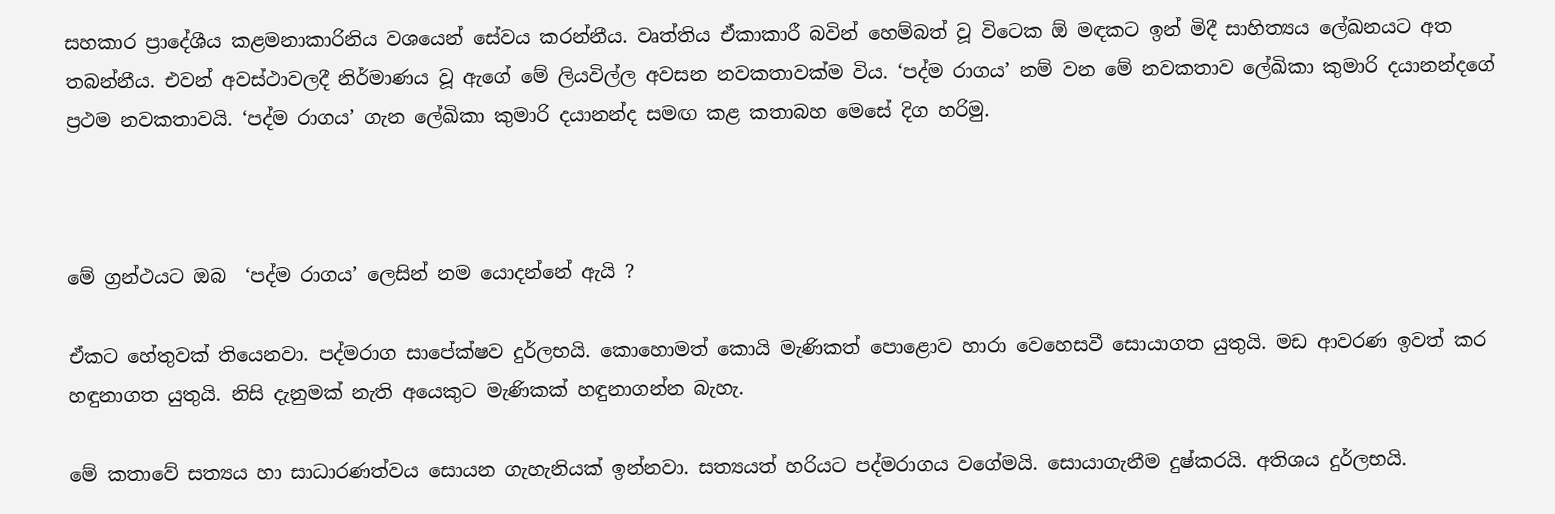සහකාර ප්‍රාදේශීය කළමනාකාරිනිය වශයෙන් සේවය කරන්නීය. වෘත්තිය ඒකාකාරී බවින් හෙම්බත් වූ විටෙක ඕ මඳකට ඉන් මිදී සාහිත්‍යය ලේඛනයට අත තබන්නීය. එවන් අවස්ථාවලදී නිර්මාණය වූ ඇගේ මේ ලියවිල්ල අවසන නවකතාවක්ම විය. ‘පද්ම රාගය’ නම් වන මේ නවකතාව ලේඛිකා කුමාරි දයානන්දගේ ප්‍රථම නවකතාවයි. ‘පද්ම රාගය’ ගැන ලේඛිකා කුමාරි දයානන්ද සමඟ කළ කතාබහ මෙසේ දිග හරිමු.



මේ ග්‍රන්ථයට ඔබ  ‘පද්ම රාගය’ ලෙසින් නම යොදන්නේ ඇයි ?

ඒකට හේතුවක් තියෙනවා. පද්මරාග සාපේක්ෂව දුර්ලභයි. කොහොමත් කොයි මැණිකත් පොළොව හාරා වෙහෙසවී සොයාගත යුතුයි. මඩ ආවරණ ඉවත් කර හඳුනාගත යුතුයි. නිසි දැනුමක් නැති අයෙකුට මැණිකක් හඳුනාගන්න බැහැ.

මේ කතාවේ සත්‍යය හා සාධාරණත්වය සොයන ගැහැනියක් ඉන්නවා. සත්‍යයත් හරියට පද්මරාගය වගේමයි. සොයාගැනීම දුෂ්කරයි. අතිශය දුර්ලභයි.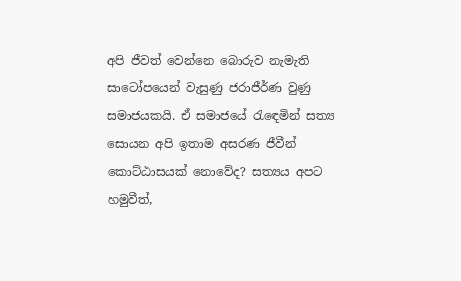අපි ජීවත් වෙන්නෙ බොරුව නැමැති සාටෝපයෙන් වැසුණු ජරාජීර්ණ වුණු සමාජයකයි. ඒ සමාජයේ රැඳෙමින් සත්‍ය සොයන අපි ඉතාම අසරණ ජීවීන් කොට්ඨාසයක් නොවේද? සත්‍යය අපට හමුවීත්,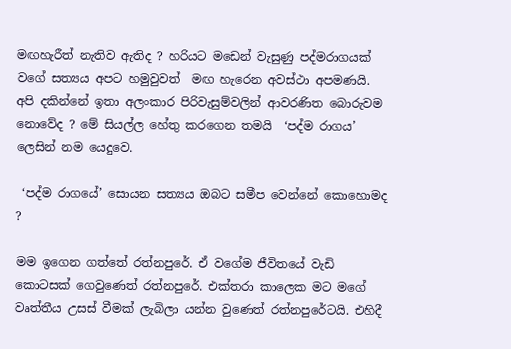මඟහැරීත් නැතිව ඇතිද ? හරියට මඩෙන් වැසුණු පද්මරාගයක් වගේ සත්‍යය අපට හමුවුවත්  මඟ හැරෙන අවස්ථා අපමණයි. අපි දකින්නේ ඉතා අලංකාර පිරිවැසුම්වලින් ආවරණිත බොරුවම නොවේද ? මේ සියල්ල හේතු කරගෙන තමයි  ‘පද්ම රාගය’ ලෙසින් නම යෙදුවෙ.

 ‘පද්ම රාගයේ’ සොයන සත්‍යය ඔබට සමීප වෙන්නේ කොහොමද ?

මම ඉගෙන ගත්තේ රත්නපුරේ. ඒ වගේම ජීවිතයේ වැඩි කොටසක් ගෙවුණෙත් රත්නපුරේ. එක්තරා කාලෙක මට මගේ වෘත්තීය උසස් වීමක් ලැබිලා යන්න වුණෙත් රත්නපුරේටයි. එහිදී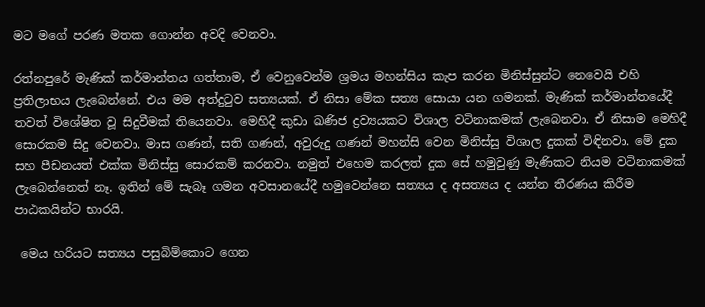මට මගේ පරණ මතක ගොන්න අවදි වෙනවා.

රත්නපුරේ මැණික් කර්මාන්තය ගත්තාම, ඒ වෙනුවෙන්ම ශ්‍රමය මහන්සිය කැප කරන මිනිස්සුන්ට නෙවෙයි එහි ප්‍රතිලාභය ලැබෙන්නේ. එය මම අත්දුටුව සත්‍යයක්. ඒ නිසා මේක සත්‍ය සොයා යන ගමනක්. මැණික් කර්මාන්තයේදී තවත් විශේෂිත වූ සිදුවීමක් තියෙනවා. මෙහිදී කුඩා ඛණිජ ද්‍රව්‍යයකට විශාල වටිනාකමක් ලැබෙනවා. ඒ නිසාම මෙහිදී සොරකම සිදු වෙනවා. මාස ගණන්, සති ගණන්, අවුරුදු ගණන් මහන්සි වෙන මිනිස්සු විශාල දුකක් විඳිනවා. මේ දුක සහ පීඩනයත් එක්ක මිනිස්සු සොරකම් කරනවා. නමුත් එහෙම කරලත් දුක සේ හමුවුණු මැණිකට නියම වටිනාකමක් ලැබෙන්නෙත් නෑ. ඉතින් මේ සැබෑ ගමන අවසානයේදී හමුවෙන්නෙ සත්‍යය ද අසත්‍යය ද යන්න තීරණය කිරීම පාඨකයින්ට භාරයි.

 මෙය හරියට සත්‍යය පසුබිම්කොට ගෙන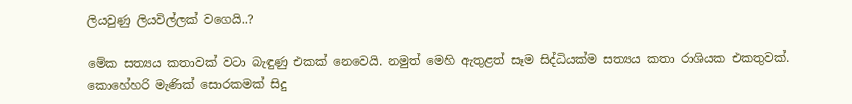ලියවුණු ලියවිල්ලක් වගෙයි..?

මේක සත්‍යය කතාවක් වටා බැඳුණු එකක් නෙවෙයි. නමුත් මෙහි ඇතුළත් සෑම සිද්ධියක්ම සත්‍යය කතා රාශියක එකතුවක්. කොහේහරි මැණික් සොරකමක් සිදු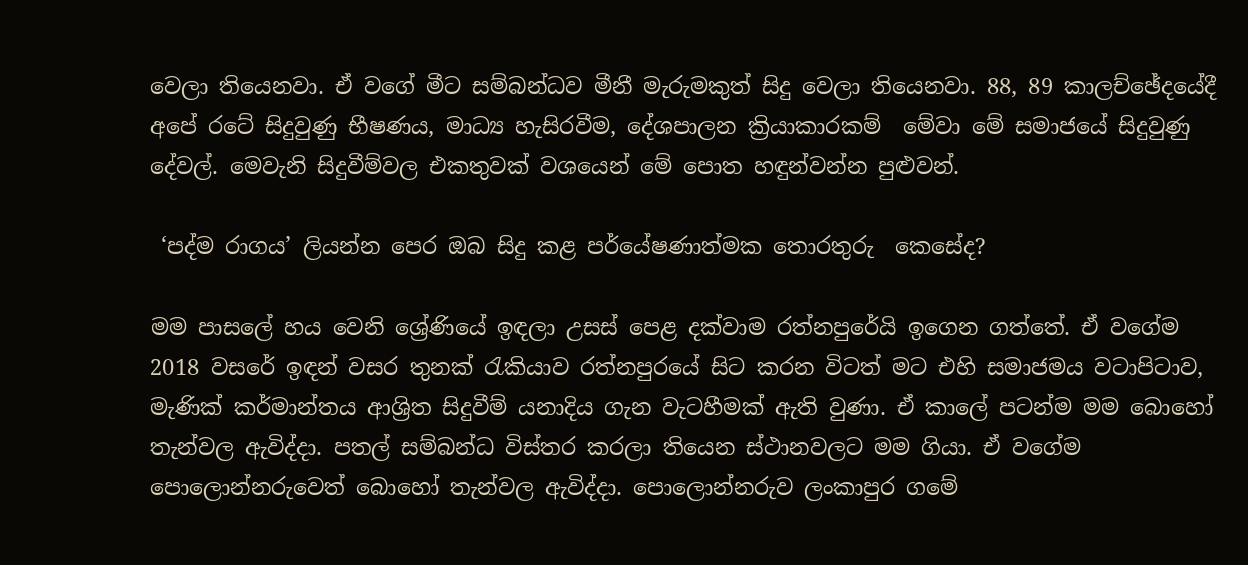වෙලා තියෙනවා. ඒ වගේ මීට සම්බන්ධව මීනී මැරුමකුත් සිදු වෙලා තියෙනවා. 88, 89 කාලච්ඡේදයේදී අපේ රටේ සිදුවුණු භීෂණය, මාධ්‍ය හැසිරවීම, දේශපාලන ක්‍රියාකාරකම්  මේවා මේ සමාජයේ සිදුවුණු දේවල්. මෙවැනි සිදුවීම්වල එකතුවක් වශයෙන් මේ පොත හඳුන්වන්න පුළුවන්.

 ‘පද්ම රාගය’ ලියන්න පෙර ඔබ සිදු කළ පර්යේෂණාත්මක තොරතුරු  කෙසේද?

මම පාසලේ හය වෙනි ශ්‍රේණියේ ඉඳලා උසස් පෙළ දක්වාම රත්නපුරේයි ඉගෙන ගත්තේ. ඒ වගේම 2018 වසරේ ඉඳන් වසර තුනක් රැකියාව රත්නපුරයේ සිට කරන විටත් මට එහි සමාජමය වටාපිටාව, මැණික් කර්මාන්තය ආශ්‍රිත සිදුවීම් යනාදිය ගැන වැටහීමක් ඇති වුණා. ඒ කාලේ පටන්ම මම බොහෝ තැන්වල ඇවිද්දා. පතල් සම්බන්ධ විස්තර කරලා තියෙන ස්ථානවලට මම ගියා. ඒ වගේම පොලොන්නරුවෙත් බොහෝ තැන්වල ඇවිද්දා. පොලොන්නරුව ලංකාපුර ගමේ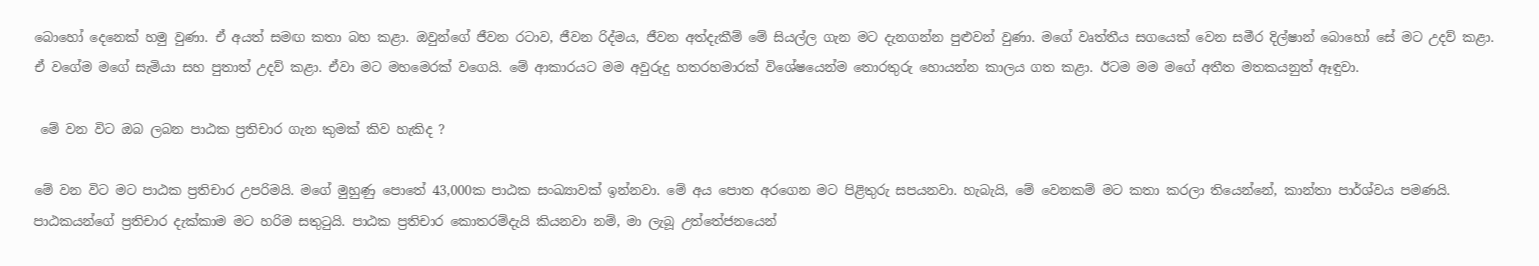බොහෝ දෙනෙක් හමු වුණා. ඒ අයත් සමඟ කතා බහ කළා. ඔවුන්ගේ ජීවන රටාව, ජීවන රිද්මය, ජීවන අත්දැකීම් මේ සියල්ල ගැන මට දැනගන්න පුළුවන් වුණා. මගේ වෘත්තීය සගයෙක් වෙන සමීර දිල්ෂාන් බොහෝ සේ මට උදව් කළා. ඒ වගේම මගේ සැමියා සහ පුතාත් උදව් කළා. ඒවා මට මහමෙරක් වගෙයි. මේ ආකාරයට මම අවුරුදු හතරහමාරක් විශේෂයෙන්ම තොරතුරු හොයන්න කාලය ගත කළා. ඊටම මම මගේ අතීත මතකයනුත් ඈඳුවා.

 මේ වන විට ඔබ ලබන පාඨක ප්‍රතිචාර ගැන කුමක් කිව හැකිද ?

මේ වන විට මට පාඨක ප්‍රතිචාර උපරිමයි. මගේ මුහුණු පොතේ 43,000ක පාඨක සංඛ්‍යාවක් ඉන්නවා. මේ අය පොත අරගෙන මට පිළිතුරු සපයනවා. හැබැයි, මේ වෙනකම් මට කතා කරලා තියෙන්නේ, කාන්තා පාර්ශ්වය පමණයි. පාඨකයන්ගේ ප්‍රතිචාර දැක්කාම මට හරිම සතුටුයි. පාඨක ප්‍රතිචාර කොතරම්දැයි කියනවා නම්, මා ලැබූ උත්තේජනයෙන්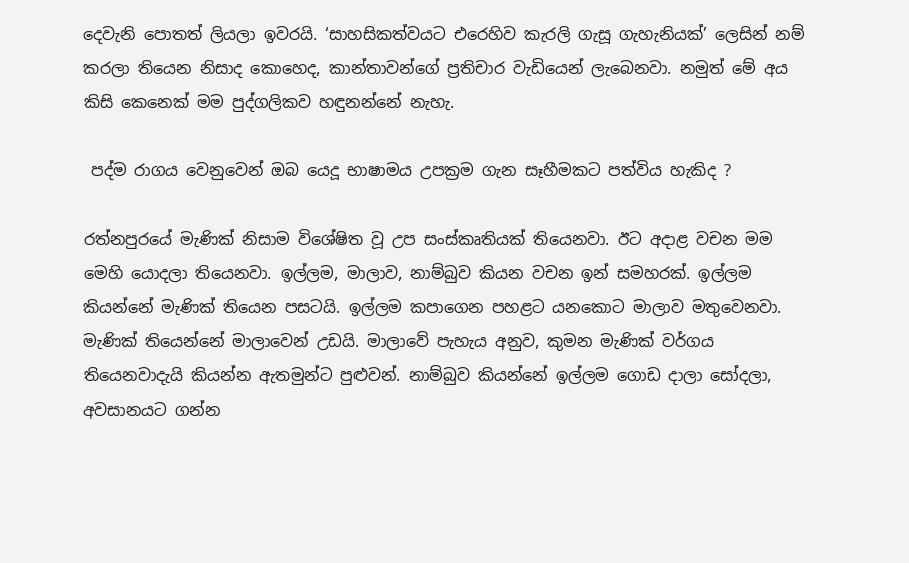දෙවැනි පොතත් ලියලා ඉවරයි. ‘සාහසිකත්වයට එරෙහිව කැරලි ගැසූ ගැහැනියක්’ ලෙසින් නම් කරලා තියෙන නිසාද කොහෙද, කාන්තාවන්ගේ ප්‍රතිචාර වැඩියෙන් ලැබෙනවා. නමුත් මේ අය කිසි කෙනෙක් මම පුද්ගලිකව හඳුනන්නේ නැහැ.

 පද්ම රාගය වෙනුවෙන් ඔබ යෙදූ භාෂාමය උපක්‍රම ගැන සෑහීමකට පත්විය හැකිද ?

රත්නපුරයේ මැණික් නිසාම විශේෂිත වූ උප සංස්කෘතියක් තියෙනවා. ඊට අදාළ වචන මම මෙහි යොදලා තියෙනවා. ඉල්ලම, මාලාව, නාම්බුව කියන වචන ඉන් සමහරක්. ඉල්ලම කියන්නේ මැණික් තියෙන පසටයි. ඉල්ලම කපාගෙන පහළට යනකොට මාලාව මතුවෙනවා. මැණික් තියෙන්නේ මාලාවෙන් උඩයි. මාලාවේ පැහැය අනුව, කුමන මැණික් වර්ගය තියෙනවාදැයි කියන්න ඇතමුන්ට පුළුවන්. නාම්බුව කියන්නේ ඉල්ලම ගොඩ දාලා සෝදලා, අවසානයට ගන්න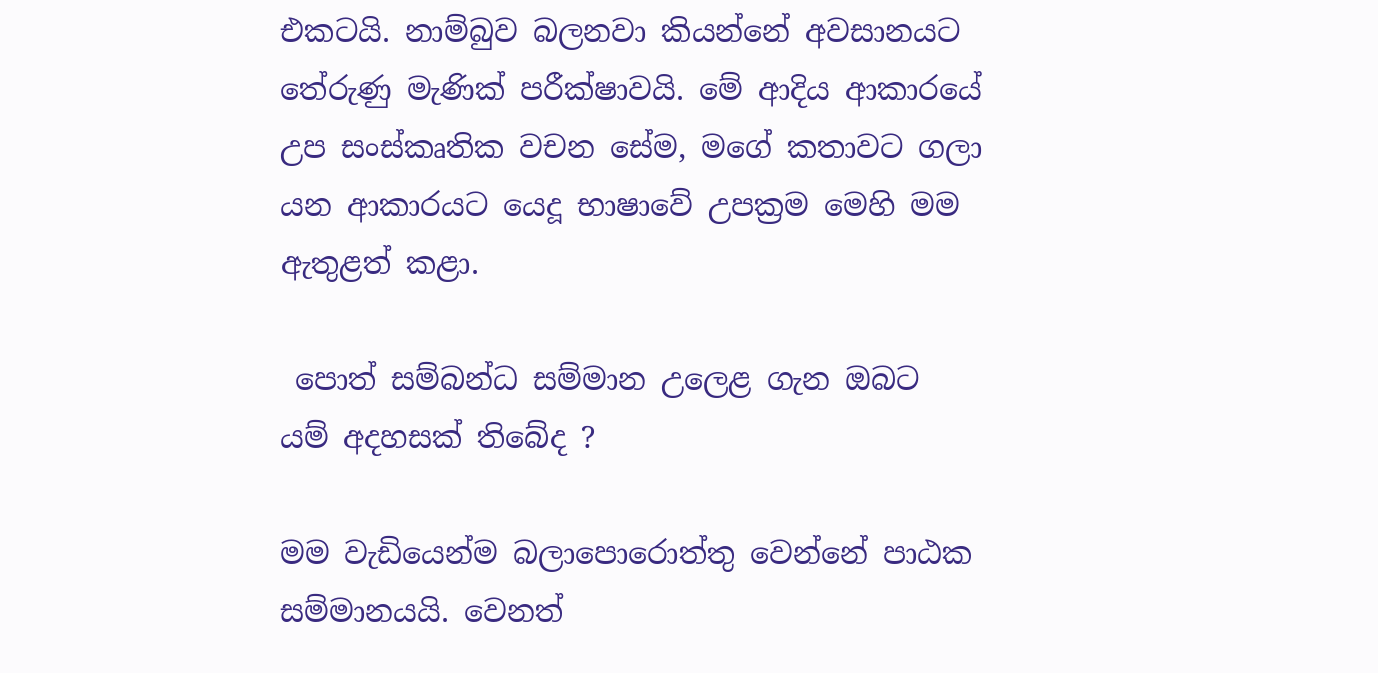එකටයි. නාම්බුව බලනවා කියන්නේ අවසානයට තේරුණු මැණික් පරීක්ෂාවයි. මේ ආදිය ආකාරයේ උප සංස්කෘතික වචන සේම, මගේ කතාවට ගලා යන ආකාරයට යෙදූ භාෂාවේ උපක්‍රම මෙහි මම ඇතුළත් කළා.

 පොත් සම්බන්ධ සම්මාන උලෙළ ගැන ඔබට යම් අදහසක් තිබේද ?

මම වැඩියෙන්ම බලාපොරොත්තු වෙන්නේ පාඨක සම්මානයයි. වෙනත්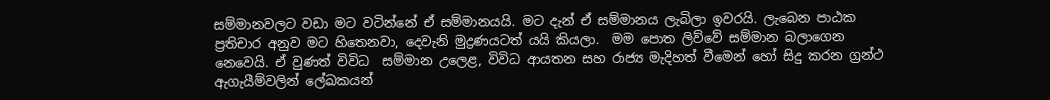සම්මානවලට වඩා මට වටින්නේ ඒ සම්මානයයි. මට දැන් ඒ සම්මානය ලැබිලා ඉවරයි. ලැබෙන පාඨක ප්‍රතිචාර අනුව මට හිතෙනවා, දෙවැනි මුද්‍රණයටත් යයි කියලා.  මම පොත ලිව්වේ සම්මාන බලාගෙන නෙවෙයි. ඒ වුණත් විවිධ  සම්මාන උලෙළ, විවිධ ආයතන සහ රාජ්‍ය මැදිහත් වීමෙන් හෝ සිදු කරන ග්‍රන්ථ ඇගැයීම්වලින් ලේඛකයන්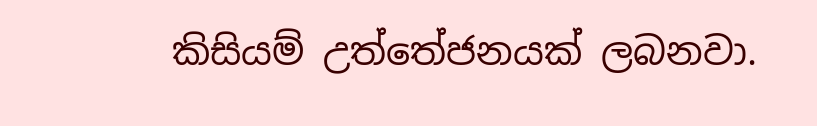කිසියම් උත්තේජනයක් ලබනවා.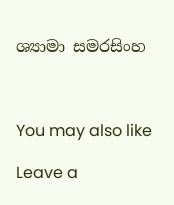ශ්‍යාමා සමරසිංහ



You may also like

Leave a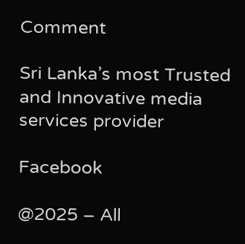Comment

Sri Lanka’s most Trusted and Innovative media services provider

Facebook

@2025 – All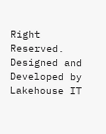Right Reserved. Designed and Developed by Lakehouse IT